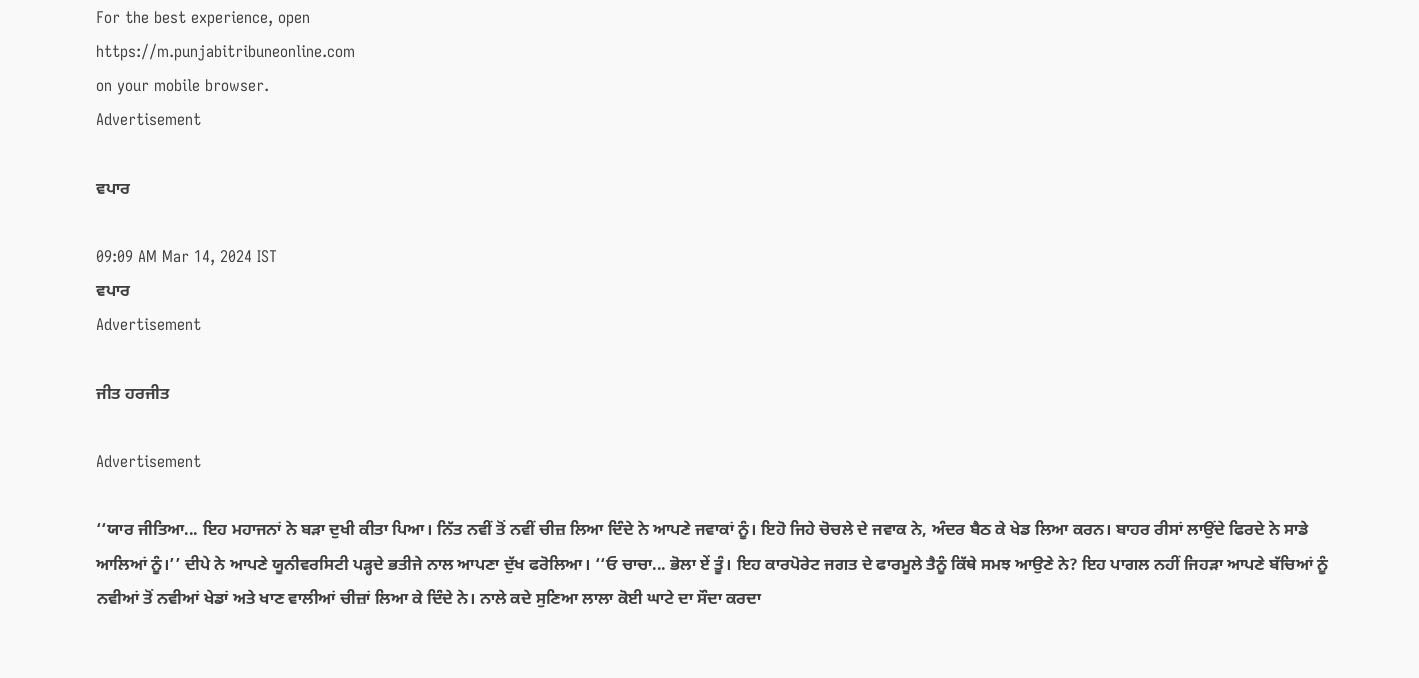For the best experience, open
https://m.punjabitribuneonline.com
on your mobile browser.
Advertisement

ਵਪਾਰ

09:09 AM Mar 14, 2024 IST
ਵਪਾਰ
Advertisement

ਜੀਤ ਹਰਜੀਤ

Advertisement

‘‘ਯਾਰ ਜੀਤਿਆ... ਇਹ ਮਹਾਜਨਾਂ ਨੇ ਬੜਾ ਦੁਖੀ ਕੀਤਾ ਪਿਆ। ਨਿੱਤ ਨਵੀਂ ਤੋਂ ਨਵੀਂ ਚੀਜ਼ ਲਿਆ ਦਿੰਦੇ ਨੇ ਆਪਣੇ ਜਵਾਕਾਂ ਨੂੰ। ਇਹੋ ਜਿਹੇ ਚੋਚਲੇ ਦੇ ਜਵਾਕ ਨੇ, ਅੰਦਰ ਬੈਠ ਕੇ ਖੇਡ ਲਿਆ ਕਰਨ। ਬਾਹਰ ਰੀਸਾਂ ਲਾਉਂਦੇ ਫਿਰਦੇ ਨੇ ਸਾਡੇ ਆਲਿਆਂ ਨੂੰ।’’ ਦੀਪੇ ਨੇ ਆਪਣੇ ਯੂਨੀਵਰਸਿਟੀ ਪੜ੍ਹਦੇ ਭਤੀਜੇ ਨਾਲ ਆਪਣਾ ਦੁੱਖ ਫਰੋਲਿਆ। ‘‘ਓ ਚਾਚਾ... ਭੋਲਾ ਏਂ ਤੂੰ। ਇਹ ਕਾਰਪੋਰੇਟ ਜਗਤ ਦੇ ਫਾਰਮੂਲੇ ਤੈਨੂੰ ਕਿੱਥੇ ਸਮਝ ਆਉਣੇ ਨੇ? ਇਹ ਪਾਗਲ ਨਹੀਂ ਜਿਹੜਾ ਆਪਣੇ ਬੱਚਿਆਂ ਨੂੰ ਨਵੀਆਂ ਤੋਂ ਨਵੀਆਂ ਖੇਡਾਂ ਅਤੇ ਖਾਣ ਵਾਲੀਆਂ ਚੀਜ਼ਾਂ ਲਿਆ ਕੇ ਦਿੰਦੇ ਨੇ। ਨਾਲੇ ਕਦੇ ਸੁਣਿਆ ਲਾਲਾ ਕੋਈ ਘਾਟੇ ਦਾ ਸੌਦਾ ਕਰਦਾ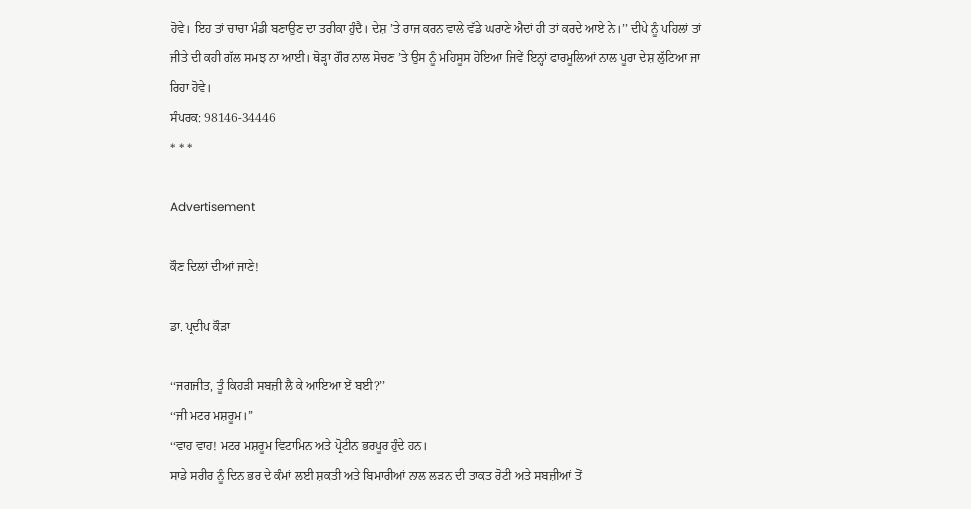ਹੋਵੇ। ਇਹ ਤਾਂ ਚਾਚਾ ਮੰਡੀ ਬਣਾਉਣ ਦਾ ਤਰੀਕਾ ਹੁੰਦੈ। ਦੇਸ਼ ’ਤੇ ਰਾਜ ਕਰਨ ਵਾਲੇ ਵੱਡੇ ਘਰਾਣੇ ਐਦਾਂ ਹੀ ਤਾਂ ਕਰਦੇ ਆਏ ਨੇ।’’ ਦੀਪੇ ਨੂੰ ਪਹਿਲਾਂ ਤਾਂ ਜੀਤੇ ਦੀ ਕਹੀ ਗੱਲ ਸਮਝ ਨਾ ਆਈ। ਥੋੜ੍ਹਾ ਗੌਰ ਨਾਲ ਸੋਚਣ ’ਤੇ ਉਸ ਨੂੰ ਮਹਿਸੂਸ ਹੋਇਆ ਜਿਵੇਂ ਇਨ੍ਹਾਂ ਫਾਰਮੂਲਿਆਂ ਨਾਲ ਪੂਰਾ ਦੇਸ਼ ਲੁੱਟਿਆ ਜਾ ਰਿਹਾ ਹੋਵੇ।
ਸੰਪਰਕ: 98146-34446
* * *

Advertisement

ਕੌਣ ਦਿਲਾਂ ਦੀਆਂ ਜਾਣੇ!

ਡਾ. ਪ੍ਰਦੀਪ ਕੌੜਾ

‘‘ਜਗਜੀਤ, ਤੂੰ ਕਿਹੜੀ ਸਬਜ਼ੀ ਲੈ ਕੇ ਆਇਆ ਏਂ ਬਈ?’’
‘‘ਜੀ ਮਟਰ ਮਸ਼ਰੂਮ।’’
‘‘ਵਾਹ ਵਾਹ! ਮਟਰ ਮਸ਼ਰੂਮ ਵਿਟਾਮਿਨ ਅਤੇ ਪ੍ਰੋਟੀਨ ਭਰਪੂਰ ਹੁੰਦੇ ਹਨ।
ਸਾਡੇ ਸਰੀਰ ਨੂੰ ਦਿਨ ਭਰ ਦੇ ਕੰਮਾਂ ਲਈ ਸ਼ਕਤੀ ਅਤੇ ਬਿਮਾਰੀਆਂ ਨਾਲ ਲੜਨ ਦੀ ਤਾਕਤ ਰੋਟੀ ਅਤੇ ਸਬਜ਼ੀਆਂ ਤੋਂ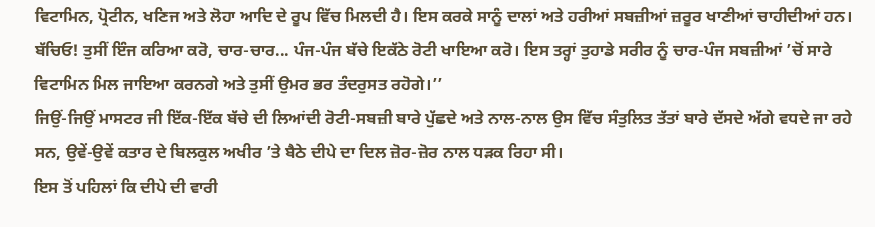ਵਿਟਾਮਿਨ, ਪ੍ਰੋਟੀਨ, ਖਣਿਜ ਅਤੇ ਲੋਹਾ ਆਦਿ ਦੇ ਰੂਪ ਵਿੱਚ ਮਿਲਦੀ ਹੈ। ਇਸ ਕਰਕੇ ਸਾਨੂੰ ਦਾਲਾਂ ਅਤੇ ਹਰੀਆਂ ਸਬਜ਼ੀਆਂ ਜ਼ਰੂਰ ਖਾਣੀਆਂ ਚਾਹੀਦੀਆਂ ਹਨ। ਬੱਚਿਓ! ਤੁਸੀਂ ਇੰਜ ਕਰਿਆ ਕਰੋ, ਚਾਰ-ਚਾਰ... ਪੰਜ-ਪੰਜ ਬੱਚੇ ਇਕੱਠੇ ਰੋਟੀ ਖਾਇਆ ਕਰੋ। ਇਸ ਤਰ੍ਹਾਂ ਤੁਹਾਡੇ ਸਰੀਰ ਨੂੰ ਚਾਰ-ਪੰਜ ਸਬਜ਼ੀਆਂ ’ਚੋਂ ਸਾਰੇ ਵਿਟਾਮਿਨ ਮਿਲ ਜਾਇਆ ਕਰਨਗੇ ਅਤੇ ਤੁਸੀਂ ਉਮਰ ਭਰ ਤੰਦਰੁਸਤ ਰਹੋਗੇ।’’
ਜਿਉਂ-ਜਿਉਂ ਮਾਸਟਰ ਜੀ ਇੱਕ-ਇੱਕ ਬੱਚੇ ਦੀ ਲਿਆਂਦੀ ਰੋਟੀ-ਸਬਜ਼ੀ ਬਾਰੇ ਪੁੱਛਦੇ ਅਤੇ ਨਾਲ-ਨਾਲ ਉਸ ਵਿੱਚ ਸੰਤੁਲਿਤ ਤੱਤਾਂ ਬਾਰੇ ਦੱਸਦੇ ਅੱਗੇ ਵਧਦੇ ਜਾ ਰਹੇ ਸਨ, ਉਵੇਂ-ਉਵੇਂ ਕਤਾਰ ਦੇ ਬਿਲਕੁਲ ਅਖੀਰ ’ਤੇ ਬੈਠੇ ਦੀਪੇ ਦਾ ਦਿਲ ਜ਼ੋਰ-ਜ਼ੋਰ ਨਾਲ ਧੜਕ ਰਿਹਾ ਸੀ।
ਇਸ ਤੋਂ ਪਹਿਲਾਂ ਕਿ ਦੀਪੇ ਦੀ ਵਾਰੀ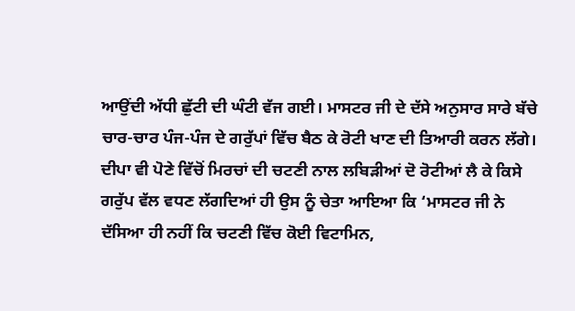ਆਉਂਦੀ ਅੱਧੀ ਛੁੱਟੀ ਦੀ ਘੰਟੀ ਵੱਜ ਗਈ। ਮਾਸਟਰ ਜੀ ਦੇ ਦੱਸੇ ਅਨੁਸਾਰ ਸਾਰੇ ਬੱਚੇ ਚਾਰ-ਚਾਰ ਪੰਜ-ਪੰਜ ਦੇ ਗਰੁੱਪਾਂ ਵਿੱਚ ਬੈਠ ਕੇ ਰੋਟੀ ਖਾਣ ਦੀ ਤਿਆਰੀ ਕਰਨ ਲੱਗੇ। ਦੀਪਾ ਵੀ ਪੋਣੇ ਵਿੱਚੋਂ ਮਿਰਚਾਂ ਦੀ ਚਟਣੀ ਨਾਲ ਲਬਿੜੀਆਂ ਦੋ ਰੋਟੀਆਂ ਲੈ ਕੇ ਕਿਸੇ ਗਰੁੱਪ ਵੱਲ ਵਧਣ ਲੱਗਦਿਆਂ ਹੀ ਉਸ ਨੂੰ ਚੇਤਾ ਆਇਆ ਕਿ ‘ਮਾਸਟਰ ਜੀ ਨੇ ਦੱਸਿਆ ਹੀ ਨਹੀਂ ਕਿ ਚਟਣੀ ਵਿੱਚ ਕੋਈ ਵਿਟਾਮਿਨ,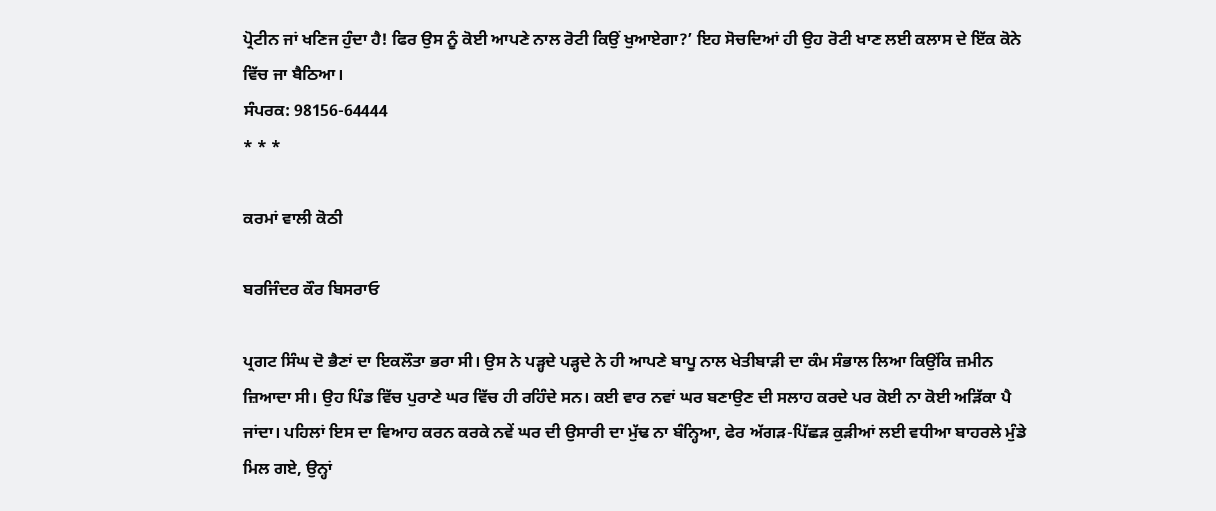ਪ੍ਰੋਟੀਨ ਜਾਂ ਖਣਿਜ ਹੁੰਦਾ ਹੈ! ਫਿਰ ਉਸ ਨੂੰ ਕੋਈ ਆਪਣੇ ਨਾਲ ਰੋਟੀ ਕਿਉਂ ਖੁਆਏਗਾ?’ ਇਹ ਸੋਚਦਿਆਂ ਹੀ ਉਹ ਰੋਟੀ ਖਾਣ ਲਈ ਕਲਾਸ ਦੇ ਇੱਕ ਕੋਨੇ ਵਿੱਚ ਜਾ ਬੈਠਿਆ।
ਸੰਪਰਕ: 98156-64444
* * *

ਕਰਮਾਂ ਵਾਲੀ ਕੋਠੀ

ਬਰਜਿੰਦਰ ਕੌਰ ਬਿਸਰਾਓ

ਪ੍ਰਗਟ ਸਿੰਘ ਦੋ ਭੈਣਾਂ ਦਾ ਇਕਲੌਤਾ ਭਰਾ ਸੀ। ਉਸ ਨੇ ਪੜ੍ਹਦੇ ਪੜ੍ਹਦੇ ਨੇ ਹੀ ਆਪਣੇ ਬਾਪੂ ਨਾਲ ਖੇਤੀਬਾੜੀ ਦਾ ਕੰਮ ਸੰਭਾਲ ਲਿਆ ਕਿਉਂਕਿ ਜ਼ਮੀਨ ਜ਼ਿਆਦਾ ਸੀ। ਉਹ ਪਿੰਡ ਵਿੱਚ ਪੁਰਾਣੇ ਘਰ ਵਿੱਚ ਹੀ ਰਹਿੰਦੇ ਸਨ। ਕਈ ਵਾਰ ਨਵਾਂ ਘਰ ਬਣਾਉਣ ਦੀ ਸਲਾਹ ਕਰਦੇ ਪਰ ਕੋਈ ਨਾ ਕੋਈ ਅੜਿੱਕਾ ਪੈ ਜਾਂਦਾ। ਪਹਿਲਾਂ ਇਸ ਦਾ ਵਿਆਹ ਕਰਨ ਕਰਕੇ ਨਵੇਂ ਘਰ ਦੀ ਉਸਾਰੀ ਦਾ ਮੁੱਢ ਨਾ ਬੰਨ੍ਹਿਆ, ਫੇਰ ਅੱਗੜ-ਪਿੱਛੜ ਕੁੜੀਆਂ ਲਈ ਵਧੀਆ ਬਾਹਰਲੇ ਮੁੰਡੇ ਮਿਲ ਗਏ, ਉਨ੍ਹਾਂ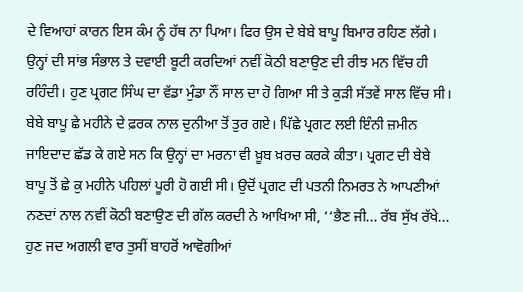ਦੇ ਵਿਆਹਾਂ ਕਾਰਨ ਇਸ ਕੰਮ ਨੂੰ ਹੱਥ ਨਾ ਪਿਆ। ਫਿਰ ਉਸ ਦੇ ਬੇਬੇ ਬਾਪੂ ਬਿਮਾਰ ਰਹਿਣ ਲੱਗੇ। ਉਨ੍ਹਾਂ ਦੀ ਸਾਂਭ ਸੰਭਾਲ ਤੇ ਦਵਾਈ ਬੂਟੀ ਕਰਦਿਆਂ ਨਵੀਂ ਕੋਠੀ ਬਣਾਉਣ ਦੀ ਰੀਝ ਮਨ ਵਿੱਚ ਹੀ ਰਹਿੰਦੀ। ਹੁਣ ਪ੍ਰਗਟ ਸਿੰਘ ਦਾ ਵੱਡਾ ਮੁੰਡਾ ਨੌਂ ਸਾਲ ਦਾ ਹੋ ਗਿਆ ਸੀ ਤੇ ਕੁੜੀ ਸੱਤਵੇਂ ਸਾਲ ਵਿੱਚ ਸੀ। ਬੇਬੇ ਬਾਪੂ ਛੇ ਮਹੀਨੇ ਦੇ ਫ਼ਰਕ ਨਾਲ ਦੁਨੀਆ ਤੋਂ ਤੁਰ ਗਏ। ਪਿੱਛੇ ਪ੍ਰਗਟ ਲਈ ਇੰਨੀ ਜ਼ਮੀਨ ਜਾਇਦਾਦ ਛੱਡ ਕੇ ਗਏ ਸਨ ਕਿ ਉਨ੍ਹਾਂ ਦਾ ਮਰਨਾ ਵੀ ਖ਼ੂਬ ਖ਼ਰਚ ਕਰਕੇ ਕੀਤਾ। ਪ੍ਰਗਟ ਦੀ ਬੇਬੇ ਬਾਪੂ ਤੋਂ ਛੇ ਕੁ ਮਹੀਨੇ ਪਹਿਲਾਂ ਪੂਰੀ ਹੋ ਗਈ ਸੀ। ਉਦੋਂ ਪ੍ਰਗਟ ਦੀ ਪਤਨੀ ਨਿਮਰਤ ਨੇ ਆਪਣੀਆਂ ਨਣਦਾਂ ਨਾਲ ਨਵੀਂ ਕੋਠੀ ਬਣਾਉਣ ਦੀ ਗੱਲ ਕਰਦੀ ਨੇ ਆਖਿਆ ਸੀ, ‘‘ਭੈਣ ਜੀ... ਰੱਬ ਸੁੱਖ ਰੱਖੇ... ਹੁਣ ਜਦ ਅਗਲੀ ਵਾਰ ਤੁਸੀਂ ਬਾਹਰੋਂ ਆਵੋਗੀਆਂ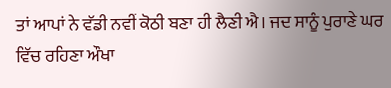ਤਾਂ ਆਪਾਂ ਨੇ ਵੱਡੀ ਨਵੀਂ ਕੋਠੀ ਬਣਾ ਹੀ ਲੈਣੀ ਐ। ਜਦ ਸਾਨੂੰ ਪੁਰਾਣੇ ਘਰ ਵਿੱਚ ਰਹਿਣਾ ਔਖਾ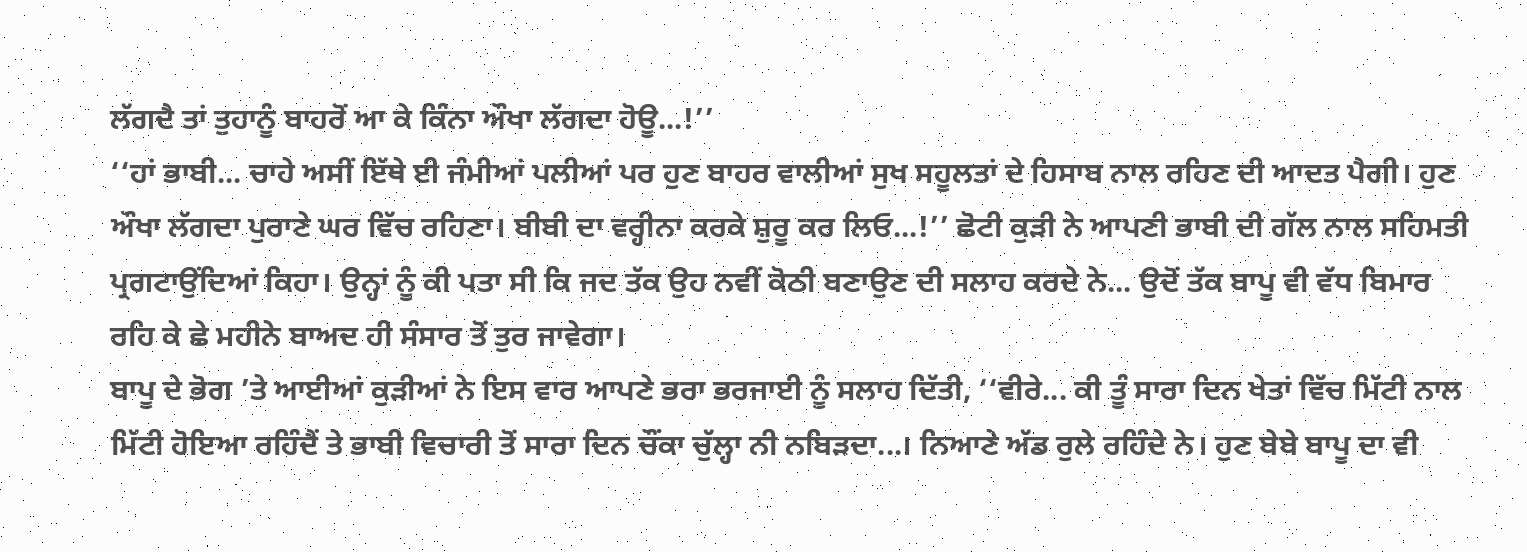ਲੱਗਦੈ ਤਾਂ ਤੁਹਾਨੂੰ ਬਾਹਰੋਂ ਆ ਕੇ ਕਿੰਨਾ ਔਖਾ ਲੱਗਦਾ ਹੋਊ...!’’
‘‘ਹਾਂ ਭਾਬੀ... ਚਾਹੇ ਅਸੀਂ ਇੱਥੇ ਈ ਜੰਮੀਆਂ ਪਲੀਆਂ ਪਰ ਹੁਣ ਬਾਹਰ ਵਾਲੀਆਂ ਸੁਖ ਸਹੂਲਤਾਂ ਦੇ ਹਿਸਾਬ ਨਾਲ ਰਹਿਣ ਦੀ ਆਦਤ ਪੈਗੀ। ਹੁਣ ਔਖਾ ਲੱਗਦਾ ਪੁਰਾਣੇ ਘਰ ਵਿੱਚ ਰਹਿਣਾ। ਬੀਬੀ ਦਾ ਵਰ੍ਹੀਨਾ ਕਰਕੇ ਸ਼ੁਰੂ ਕਰ ਲਿਓ...!’’ ਛੋਟੀ ਕੁੜੀ ਨੇ ਆਪਣੀ ਭਾਬੀ ਦੀ ਗੱਲ ਨਾਲ ਸਹਿਮਤੀ ਪ੍ਰਗਟਾਉਂਦਿਆਂ ਕਿਹਾ। ਉਨ੍ਹਾਂ ਨੂੰ ਕੀ ਪਤਾ ਸੀ ਕਿ ਜਦ ਤੱਕ ਉਹ ਨਵੀਂ ਕੋਠੀ ਬਣਾਉਣ ਦੀ ਸਲਾਹ ਕਰਦੇ ਨੇ... ਉਦੋਂ ਤੱਕ ਬਾਪੂ ਵੀ ਵੱਧ ਬਿਮਾਰ ਰਹਿ ਕੇ ਛੇ ਮਹੀਨੇ ਬਾਅਦ ਹੀ ਸੰਸਾਰ ਤੋਂ ਤੁਰ ਜਾਵੇਗਾ।
ਬਾਪੂ ਦੇ ਭੋਗ ’ਤੇ ਆਈਆਂ ਕੁੜੀਆਂ ਨੇ ਇਸ ਵਾਰ ਆਪਣੇ ਭਰਾ ਭਰਜਾਈ ਨੂੰ ਸਲਾਹ ਦਿੱਤੀ, ‘‘ਵੀਰੇ... ਕੀ ਤੂੰ ਸਾਰਾ ਦਿਨ ਖੇਤਾਂ ਵਿੱਚ ਮਿੱਟੀ ਨਾਲ ਮਿੱਟੀ ਹੋਇਆ ਰਹਿੰਦੈਂ ਤੇ ਭਾਬੀ ਵਿਚਾਰੀ ਤੋਂ ਸਾਰਾ ਦਿਨ ਚੌਂਕਾ ਚੁੱਲ੍ਹਾ ਨੀ ਨਬਿੜਦਾ...। ਨਿਆਣੇ ਅੱਡ ਰੁਲੇ ਰਹਿੰਦੇ ਨੇ। ਹੁਣ ਬੇਬੇ ਬਾਪੂ ਦਾ ਵੀ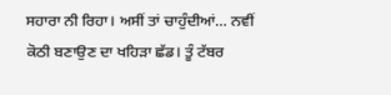ਸਹਾਰਾ ਨੀ ਰਿਹਾ। ਅਸੀਂ ਤਾਂ ਚਾਹੁੰਦੀਆਂ... ਨਵੀਂ ਕੋਠੀ ਬਣਾਉਣ ਦਾ ਖਹਿੜਾ ਛੱਡ। ਤੂੰ ਟੱਬਰ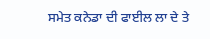ਸਮੇਤ ਕਨੇਡਾ ਦੀ ਫਾਈਲ ਲਾ ਦੇ ਤੇ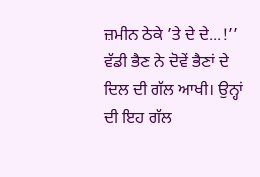ਜ਼ਮੀਨ ਠੇਕੇ ’ਤੇ ਦੇ ਦੇ...!’’ ਵੱਡੀ ਭੈਣ ਨੇ ਦੋਵੇਂ ਭੈਣਾਂ ਦੇ ਦਿਲ ਦੀ ਗੱਲ ਆਖੀ। ਉਨ੍ਹਾਂ ਦੀ ਇਹ ਗੱਲ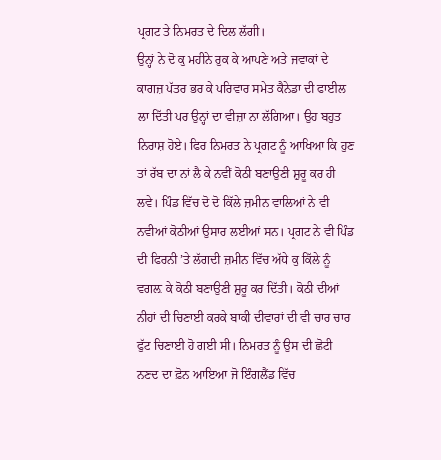ਪ੍ਰਗਟ ਤੇ ਨਿਮਰਤ ਦੇ ਦਿਲ ਲੱਗੀ।
ਉਨ੍ਹਾਂ ਨੇ ਦੋ ਕੁ ਮਹੀਨੇ ਰੁਕ ਕੇ ਆਪਣੇ ਅਤੇ ਜਵਾਕਾਂ ਦੇ ਕਾਗਜ਼ ਪੱਤਰ ਭਰ ਕੇ ਪਰਿਵਾਰ ਸਮੇਤ ਕੈਨੇਡਾ ਦੀ ਫਾਈਲ ਲਾ ਦਿੱਤੀ ਪਰ ਉਨ੍ਹਾਂ ਦਾ ਵੀਜ਼ਾ ਨਾ ਲੱਗਿਆ। ਉਹ ਬਹੁਤ ਨਿਰਾਸ਼ ਹੋਏ। ਫਿਰ ਨਿਮਰਤ ਨੇ ਪ੍ਰਗਟ ਨੂੰ ਆਖਿਆ ਕਿ ਹੁਣ ਤਾਂ ਰੱਬ ਦਾ ਨਾਂ ਲੈ ਕੇ ਨਵੀਂ ਕੋਠੀ ਬਣਾਉਣੀ ਸ਼ੁਰੂ ਕਰ ਹੀ ਲਵੇ। ਪਿੰਡ ਵਿੱਚ ਦੋ ਦੋ ਕਿੱਲੇ ਜ਼ਮੀਨ ਵਾਲਿਆਂ ਨੇ ਵੀ ਨਵੀਆਂ ਕੋਠੀਆਂ ਉਸਾਰ ਲਈਆਂ ਸਨ। ਪ੍ਰਗਟ ਨੇ ਵੀ ਪਿੰਡ ਦੀ ਫਿਰਨੀ ’ਤੇ ਲੱਗਦੀ ਜ਼ਮੀਨ ਵਿੱਚ ਅੱਧੇ ਕੁ ਕਿੱਲੇ ਨੂੰ ਵਗਲ਼ ਕੇ ਕੋਠੀ ਬਣਾਉਣੀ ਸ਼ੁਰੂ ਕਰ ਦਿੱਤੀ। ਕੋਠੀ ਦੀਆਂ ਨੀਹਾਂ ਦੀ ਚਿਣਾਈ ਕਰਕੇ ਬਾਕੀ ਦੀਵਾਰਾਂ ਦੀ ਵੀ ਚਾਰ ਚਾਰ ਫੁੱਟ ਚਿਣਾਈ ਹੋ ਗਈ ਸੀ। ਨਿਮਰਤ ਨੂੰ ਉਸ ਦੀ ਛੋਟੀ ਨਣਦ ਦਾ ਫ਼ੋਨ ਆਇਆ ਜੋ ਇੰਗਲੈਂਡ ਵਿੱਚ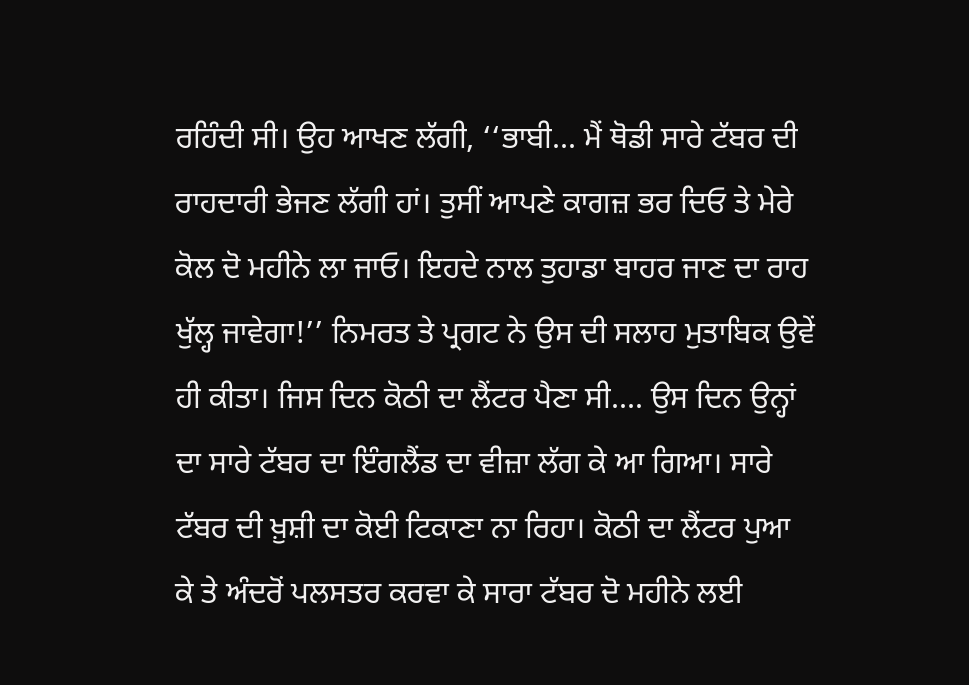ਰਹਿੰਦੀ ਸੀ। ਉਹ ਆਖਣ ਲੱਗੀ, ‘‘ਭਾਬੀ... ਮੈਂ ਥੋਡੀ ਸਾਰੇ ਟੱਬਰ ਦੀ ਰਾਹਦਾਰੀ ਭੇਜਣ ਲੱਗੀ ਹਾਂ। ਤੁਸੀਂ ਆਪਣੇ ਕਾਗਜ਼ ਭਰ ਦਿਓ ਤੇ ਮੇਰੇ ਕੋਲ ਦੋ ਮਹੀਨੇ ਲਾ ਜਾਓ। ਇਹਦੇ ਨਾਲ ਤੁਹਾਡਾ ਬਾਹਰ ਜਾਣ ਦਾ ਰਾਹ ਖੁੱਲ੍ਹ ਜਾਵੇਗਾ!’’ ਨਿਮਰਤ ਤੇ ਪ੍ਰਗਟ ਨੇ ਉਸ ਦੀ ਸਲਾਹ ਮੁਤਾਬਿਕ ਉਵੇਂ ਹੀ ਕੀਤਾ। ਜਿਸ ਦਿਨ ਕੋਠੀ ਦਾ ਲੈਂਟਰ ਪੈਣਾ ਸੀ.... ਉਸ ਦਿਨ ਉਨ੍ਹਾਂ ਦਾ ਸਾਰੇ ਟੱਬਰ ਦਾ ਇੰਗਲੈਂਡ ਦਾ ਵੀਜ਼ਾ ਲੱਗ ਕੇ ਆ ਗਿਆ। ਸਾਰੇ ਟੱਬਰ ਦੀ ਖ਼ੁਸ਼ੀ ਦਾ ਕੋਈ ਟਿਕਾਣਾ ਨਾ ਰਿਹਾ। ਕੋਠੀ ਦਾ ਲੈਂਟਰ ਪੁਆ ਕੇ ਤੇ ਅੰਦਰੋਂ ਪਲਸਤਰ ਕਰਵਾ ਕੇ ਸਾਰਾ ਟੱਬਰ ਦੋ ਮਹੀਨੇ ਲਈ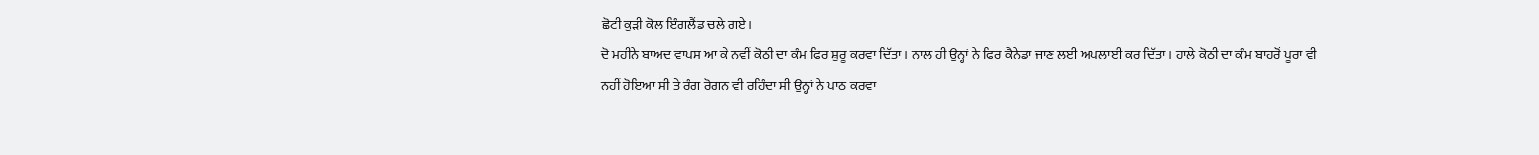ਛੋਟੀ ਕੁੜੀ ਕੋਲ ਇੰਗਲੈਂਡ ਚਲੇ ਗਏ।
ਦੋ ਮਹੀਨੇ ਬਾਅਦ ਵਾਪਸ ਆ ਕੇ ਨਵੀਂ ਕੋਠੀ ਦਾ ਕੰਮ ਫਿਰ ਸ਼ੁਰੂ ਕਰਵਾ ਦਿੱਤਾ। ਨਾਲ ਹੀ ਉਨ੍ਹਾਂ ਨੇ ਫਿਰ ਕੈਨੇਡਾ ਜਾਣ ਲਈ ਅਪਲਾਈ ਕਰ ਦਿੱਤਾ। ਹਾਲੇ ਕੋਠੀ ਦਾ ਕੰਮ ਬਾਹਰੋਂ ਪੂਰਾ ਵੀ ਨਹੀਂ ਹੋਇਆ ਸੀ ਤੇ ਰੰਗ ਰੋਗਨ ਵੀ ਰਹਿੰਦਾ ਸੀ ਉਨ੍ਹਾਂ ਨੇ ਪਾਠ ਕਰਵਾ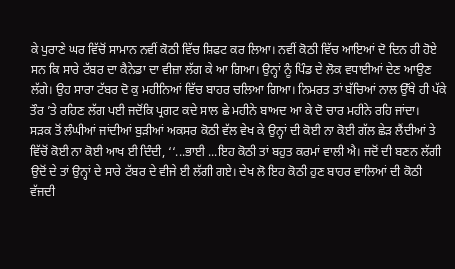ਕੇ ਪੁਰਾਣੇ ਘਰ ਵਿੱਚੋਂ ਸਾਮਾਨ ਨਵੀਂ ਕੋਠੀ ਵਿੱਚ ਸ਼ਿਫਟ ਕਰ ਲਿਆ। ਨਵੀਂ ਕੋਠੀ ਵਿੱਚ ਆਇਆਂ ਦੋ ਦਿਨ ਹੀ ਹੋਏ ਸਨ ਕਿ ਸਾਰੇ ਟੱਬਰ ਦਾ ਕੈਨੇਡਾ ਦਾ ਵੀਜ਼ਾ ਲੱਗ ਕੇ ਆ ਗਿਆ। ਉਨ੍ਹਾਂ ਨੂੰ ਪਿੰਡ ਦੇ ਲੋਕ ਵਧਾਈਆਂ ਦੇਣ ਆਉਣ ਲੱਗੇ। ਉਹ ਸਾਰਾ ਟੱਬਰ ਦੋ ਕੁ ਮਹੀਨਿਆਂ ਵਿੱਚ ਬਾਹਰ ਚਲਿਆ ਗਿਆ। ਨਿਮਰਤ ਤਾਂ ਬੱਚਿਆਂ ਨਾਲ ਉੱਥੇ ਹੀ ਪੱਕੇ ਤੌਰ ’ਤੇ ਰਹਿਣ ਲੱਗ ਪਈ ਜਦੋਂਕਿ ਪ੍ਰਗਟ ਕਦੇ ਸਾਲ ਛੇ ਮਹੀਨੇ ਬਾਅਦ ਆ ਕੇ ਦੋ ਚਾਰ ਮਹੀਨੇ ਰਹਿ ਜਾਂਦਾ।
ਸੜਕ ਤੋਂ ਲੰਘੀਆਂ ਜਾਂਦੀਆਂ ਬੁੜੀਆਂ ਅਕਸਰ ਕੋਠੀ ਵੱਲ ਵੇਖ ਕੇ ਉਨ੍ਹਾਂ ਦੀ ਕੋਈ ਨਾ ਕੋਈ ਗੱਲ ਛੇੜ ਲੈਂਦੀਆਂ ਤੇ ਵਿੱਚੋਂ ਕੋਈ ਨਾ ਕੋਈ ਆਖ ਈ ਦਿੰਦੀ, ‘‘...ਭਾਈ ...ਇਹ ਕੋਠੀ ਤਾਂ ਬਹੁਤ ਕਰਮਾਂ ਵਾਲੀ ਐ। ਜਦੋਂ ਦੀ ਬਣਨ ਲੱਗੀ ਉਦੋਂ ਦੇ ਤਾਂ ਉਨ੍ਹਾਂ ਦੇ ਸਾਰੇ ਟੱਬਰ ਦੇ ਵੀਜੇ ਈ ਲੱਗੀ ਗਏ। ਦੇਖ ਲੋ ਇਹ ਕੋਠੀ ਹੁਣ ਬਾਹਰ ਵਾਲਿਆਂ ਦੀ ਕੋਠੀ ਵੱਜਦੀ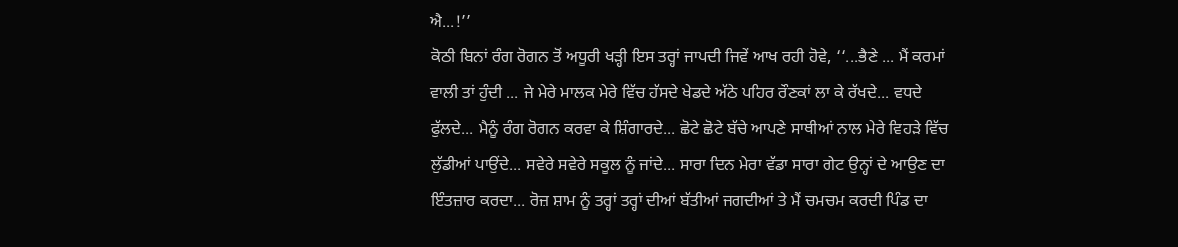ਐ...!’’
ਕੋਠੀ ਬਿਨਾਂ ਰੰਗ ਰੋਗਨ ਤੋਂ ਅਧੂਰੀ ਖੜ੍ਹੀ ਇਸ ਤਰ੍ਹਾਂ ਜਾਪਦੀ ਜਿਵੇਂ ਆਖ ਰਹੀ ਹੋਵੇ, ‘‘...ਭੈਣੇ ... ਮੈਂ ਕਰਮਾਂ ਵਾਲੀ ਤਾਂ ਹੁੰਦੀ ... ਜੇ ਮੇਰੇ ਮਾਲਕ ਮੇਰੇ ਵਿੱਚ ਹੱਸਦੇ ਖੇਡਦੇ ਅੱਠੇ ਪਹਿਰ ਰੌਣਕਾਂ ਲਾ ਕੇ ਰੱਖਦੇ... ਵਧਦੇ ਫੁੱਲਦੇ... ਮੈਨੂੰ ਰੰਗ ਰੋਗਨ ਕਰਵਾ ਕੇ ਸ਼ਿੰਗਾਰਦੇ... ਛੋਟੇ ਛੋਟੇ ਬੱਚੇ ਆਪਣੇ ਸਾਥੀਆਂ ਨਾਲ ਮੇਰੇ ਵਿਹੜੇ ਵਿੱਚ ਲੁੱਡੀਆਂ ਪਾਉਂਦੇ... ਸਵੇਰੇ ਸਵੇਰੇ ਸਕੂਲ ਨੂੰ ਜਾਂਦੇ... ਸਾਰਾ ਦਿਨ ਮੇਰਾ ਵੱਡਾ ਸਾਰਾ ਗੇਟ ਉਨ੍ਹਾਂ ਦੇ ਆਉਣ ਦਾ ਇੰਤਜ਼ਾਰ ਕਰਦਾ... ਰੋਜ਼ ਸ਼ਾਮ ਨੂੰ ਤਰ੍ਹਾਂ ਤਰ੍ਹਾਂ ਦੀਆਂ ਬੱਤੀਆਂ ਜਗਦੀਆਂ ਤੇ ਮੈਂ ਚਮਚਮ ਕਰਦੀ ਪਿੰਡ ਦਾ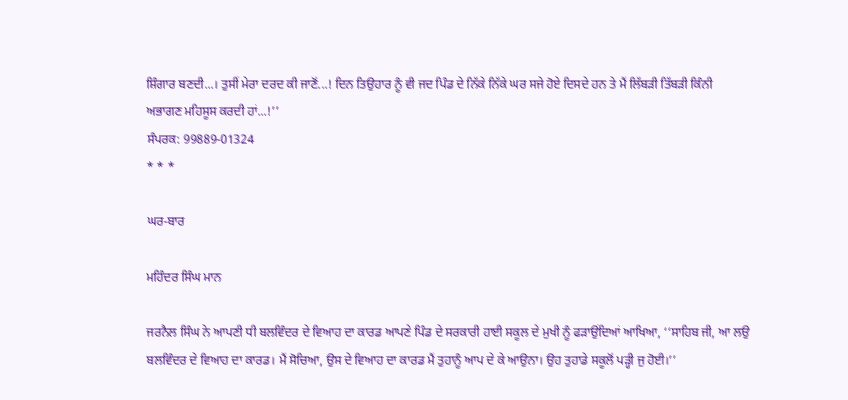ਸ਼ਿੰਗਾਰ ਬਣਦੀ...। ਤੁਸੀਂ ਮੇਰਾ ਦਰਦ ਕੀ ਜਾਣੋਂ...! ਦਿਨ ਤਿਉਹਾਰ ਨੂੰ ਵੀ ਜਦ ਪਿੰਡ ਦੇ ਨਿੱਕੇ ਨਿੱਕੇ ਘਰ ਸਜੇ ਹੋਏ ਦਿਸਦੇ ਹਨ ਤੇ ਮੈਂ ਲਿੱਬੜੀ ਤਿੱਬੜੀ ਕਿੰਨੀ ਅਭਾਗਣ ਮਹਿਸੂਸ ਕਰਦੀ ਹਾਂ...!’’
ਸੰਪਰਕ: 99889-01324
* * *

ਘਰ-ਬਾਰ

ਮਹਿੰਦਰ ਸਿੰਘ ਮਾਨ

ਜਰਨੈਲ ਸਿੰਘ ਨੇ ਆਪਣੀ ਧੀ ਬਲਵਿੰਦਰ ਦੇ ਵਿਆਹ ਦਾ ਕਾਰਡ ਆਪਣੇ ਪਿੰਡ ਦੇ ਸਰਕਾਰੀ ਹਾਈ ਸਕੂਲ ਦੇ ਮੁਖੀ ਨੂੰ ਫੜਾਉਂਦਿਆਂ ਆਖਿਆ, ‘‘ਸਾਹਿਬ ਜੀ, ਆ ਲਉ ਬਲਵਿੰਦਰ ਦੇ ਵਿਆਹ ਦਾ ਕਾਰਡ। ਮੈਂ ਸੋਚਿਆ, ਉਸ ਦੇ ਵਿਆਹ ਦਾ ਕਾਰਡ ਮੈਂ ਤੁਹਾਨੂੰ ਆਪ ਦੇ ਕੇ ਆਉਨਾ। ਉਹ ਤੁਹਾਡੇ ਸਕੂਲੋਂ ਪੜ੍ਹੀ ਜੁ ਹੋਈ।’’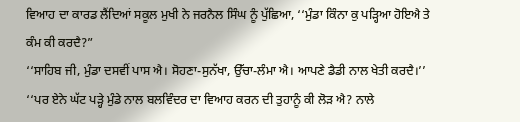ਵਿਆਹ ਦਾ ਕਾਰਡ ਲੈਂਦਿਆਂ ਸਕੂਲ ਮੁਖੀ ਨੇ ਜਰਨੈਲ ਸਿੰਘ ਨੂੰ ਪੁੱਛਿਆ, ‘‘ਮੁੰਡਾ ਕਿੰਨਾ ਕੁ ਪੜ੍ਹਿਆ ਹੋਇਐ ਤੇ ਕੰਮ ਕੀ ਕਰਦੈ?”
‘‘ਸਾਹਿਬ ਜੀ, ਮੁੰਡਾ ਦਸਵੀਂ ਪਾਸ ਐ। ਸੋਹਣਾ-ਸੁਨੱਖਾ, ਉੱਚਾ-ਲੰਮਾ ਐ। ਆਪਣੇ ਡੈਡੀ ਨਾਲ ਖੇਤੀ ਕਰਦੈ।’’
‘‘ਪਰ ਏਨੇ ਘੱਟ ਪੜ੍ਹੇ ਮੁੰਡੇ ਨਾਲ ਬਲਵਿੰਦਰ ਦਾ ਵਿਆਹ ਕਰਨ ਦੀ ਤੁਹਾਨੂੰ ਕੀ ਲੋੜ ਐ? ਨਾਲੇ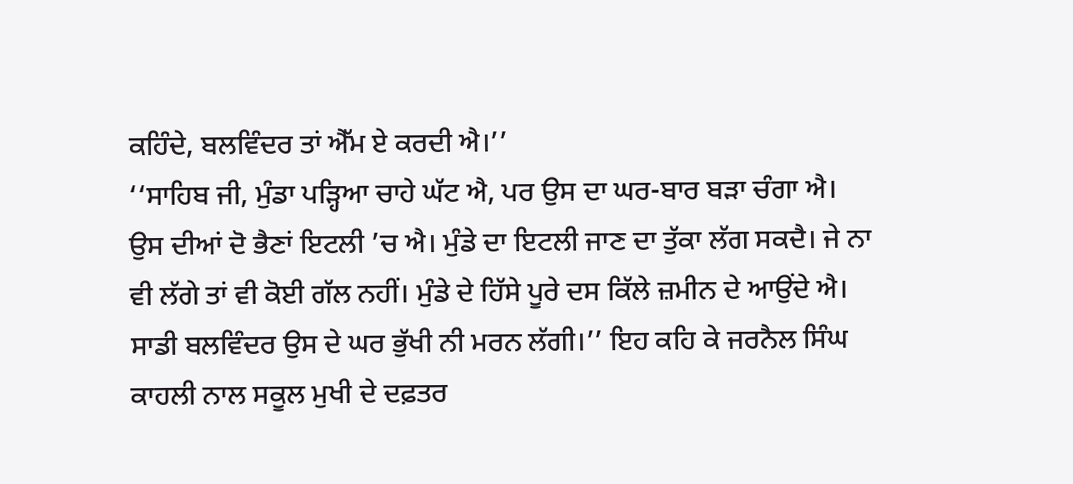ਕਹਿੰਦੇ, ਬਲਵਿੰਦਰ ਤਾਂ ਐੱਮ ਏ ਕਰਦੀ ਐ।’’
‘‘ਸਾਹਿਬ ਜੀ, ਮੁੰਡਾ ਪੜ੍ਹਿਆ ਚਾਹੇ ਘੱਟ ਐ, ਪਰ ਉਸ ਦਾ ਘਰ-ਬਾਰ ਬੜਾ ਚੰਗਾ ਐ। ਉਸ ਦੀਆਂ ਦੋ ਭੈਣਾਂ ਇਟਲੀ ’ਚ ਐ। ਮੁੰਡੇ ਦਾ ਇਟਲੀ ਜਾਣ ਦਾ ਤੁੱਕਾ ਲੱਗ ਸਕਦੈ। ਜੇ ਨਾ ਵੀ ਲੱਗੇ ਤਾਂ ਵੀ ਕੋਈ ਗੱਲ ਨਹੀਂ। ਮੁੰਡੇ ਦੇ ਹਿੱਸੇ ਪੂਰੇ ਦਸ ਕਿੱਲੇ ਜ਼ਮੀਨ ਦੇ ਆਉਂਦੇ ਐ। ਸਾਡੀ ਬਲਵਿੰਦਰ ਉਸ ਦੇ ਘਰ ਭੁੱਖੀ ਨੀ ਮਰਨ ਲੱਗੀ।’’ ਇਹ ਕਹਿ ਕੇ ਜਰਨੈਲ ਸਿੰਘ ਕਾਹਲੀ ਨਾਲ ਸਕੂਲ ਮੁਖੀ ਦੇ ਦਫ਼ਤਰ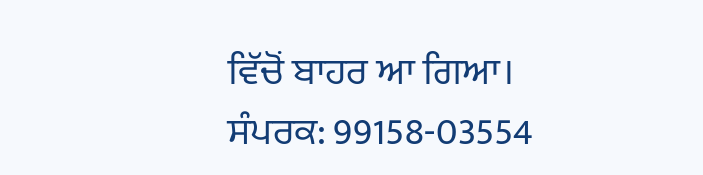ਵਿੱਚੋਂ ਬਾਹਰ ਆ ਗਿਆ।
ਸੰਪਰਕ: 99158-03554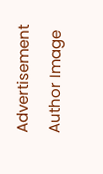Advertisement
Author Image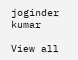joginder kumar

View all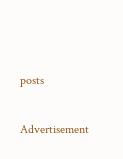posts

Advertisement